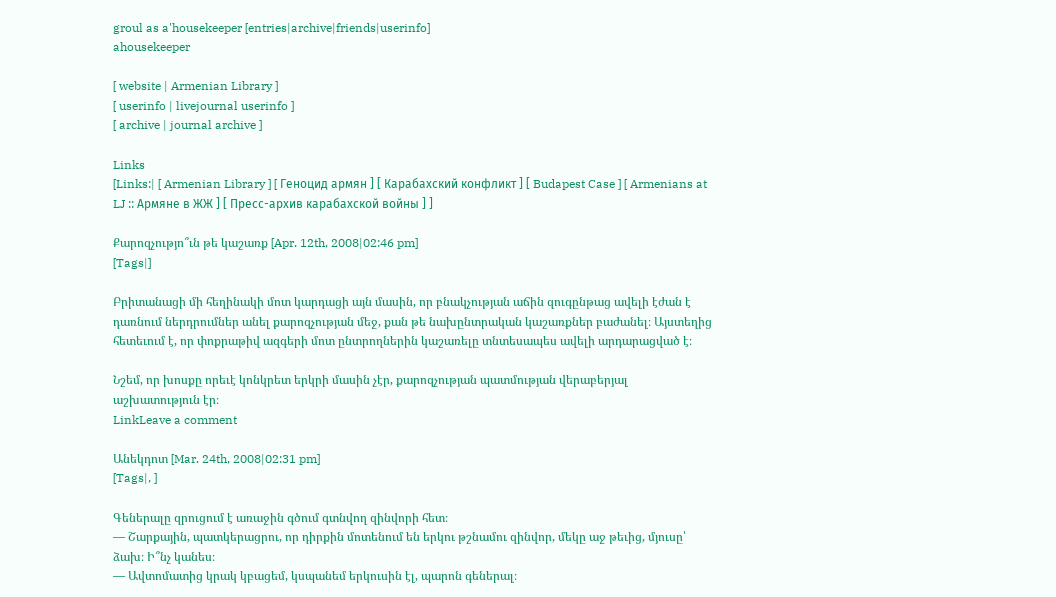groul as a'housekeeper [entries|archive|friends|userinfo]
ahousekeeper

[ website | Armenian Library ]
[ userinfo | livejournal userinfo ]
[ archive | journal archive ]

Links
[Links:| [ Armenian Library ] [ Геноцид армян ] [ Карабахский конфликт ] [ Budapest Case ] [ Armenians at LJ :: Армяне в ЖЖ ] [ Пресс-архив карабахской войны ] ]

Քարոզչությո՞ւն թե կաշառք [Apr. 12th, 2008|02:46 pm]
[Tags|]

Բրիտանացի մի հեղինակի մոտ կարդացի այն մասին, որ բնակչության աճին զուգընթաց ավելի էժան է դառնում ներդրումներ անել քարոզչության մեջ, քան թե նախընտրական կաշառքներ բաժանել։ Այստեղից հետեւում է, որ փոքրաթիվ ազգերի մոտ ընտրողներին կաշառելը տնտեսապես ավելի արդարացված է։

Նշեմ, որ խոսքը որեւէ կոնկրետ երկրի մասին չէր, քարոզչության պատմության վերաբերյալ աշխատություն էր։
LinkLeave a comment

Անեկդոտ [Mar. 24th, 2008|02:31 pm]
[Tags|, ]

Գեներալը զրուցում է առաջին գծում գտնվող զինվորի հետ։
— Շարքային, պատկերացրու, որ դիրքին մոտենում են երկու թշնամու զինվոր, մեկը աջ թեւից, մյուսը՝ ձախ։ Ի՞նչ կանես։
— Ավտոմատից կրակ կբացեմ, կսպանեմ երկուսին էլ, պարոն գեներալ։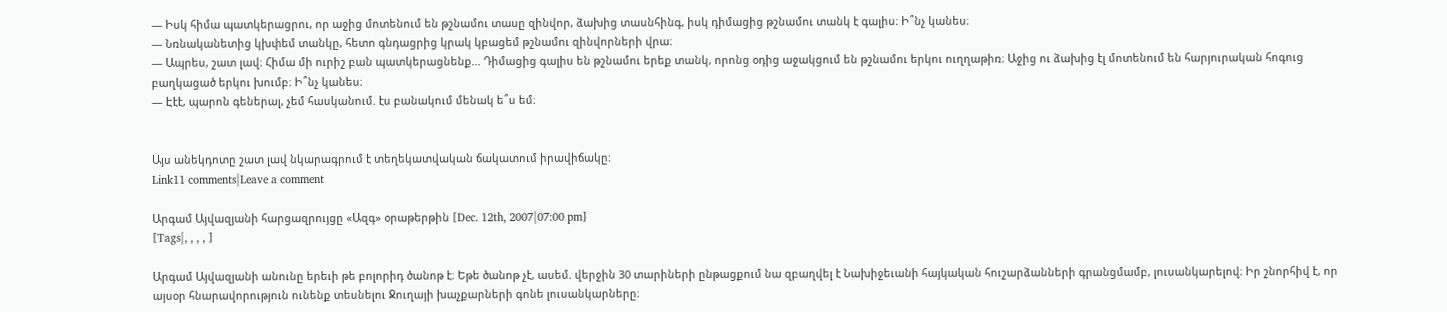— Իսկ հիմա պատկերացրու, որ աջից մոտենում են թշնամու տասը զինվոր, ձախից տասնհինգ, իսկ դիմացից թշնամու տանկ է գալիս։ Ի՞նչ կանես։
— Նռնականետից կխփեմ տանկը, հետո գնդացրից կրակ կբացեմ թշնամու զինվորների վրա։
— Ապրես, շատ լավ։ Հիմա մի ուրիշ բան պատկերացնենք... Դիմացից գալիս են թշնամու երեք տանկ, որոնց օդից աջակցում են թշնամու երկու ուղղաթիռ։ Աջից ու ձախից էլ մոտենում են հարյուրական հոգուց բաղկացած երկու խումբ։ Ի՞նչ կանես։
— Էէէ, պարոն գեներալ, չեմ հասկանում. էս բանակում մենակ ե՞ս եմ։


Այս անեկդոտը շատ լավ նկարագրում է տեղեկատվական ճակատում իրավիճակը։
Link11 comments|Leave a comment

Արգամ Այվազյանի հարցազրույցը «Ազգ» օրաթերթին [Dec. 12th, 2007|07:00 pm]
[Tags|, , , , ]

Արգամ Այվազյանի անունը երեւի թե բոլորիդ ծանոթ է։ Եթե ծանոթ չէ, ասեմ. վերջին 30 տարիների ընթացքում նա զբաղվել է Նախիջեւանի հայկական հուշարձանների գրանցմամբ, լուսանկարելով։ Իր շնորհիվ է, որ այսօր հնարավորություն ունենք տեսնելու Ջուղայի խաչքարների գոնե լուսանկարները։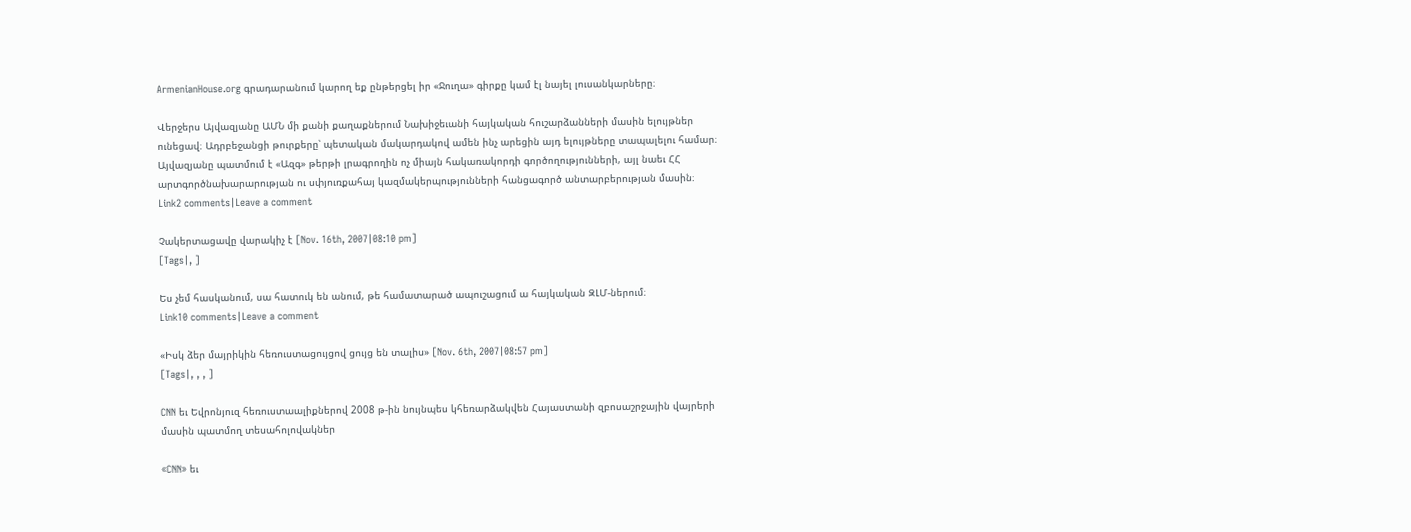ArmenianHouse.org գրադարանում կարող եք ընթերցել իր «Ջուղա» գիրքը կամ էլ նայել լուսանկարները։

Վերջերս Այվազյանը ԱՄՆ մի քանի քաղաքներում Նախիջեւանի հայկական հուշարձանների մասին ելույթներ ունեցավ։ Ադրբեջանցի թուրքերը՝ պետական մակարդակով ամեն ինչ արեցին այդ ելույթները տապալելու համար։ Այվազյանը պատմում է «Ազգ» թերթի լրագրողին ոչ միայն հակառակորդի գործողությունների, այլ նաեւ ՀՀ արտգործնախարարության ու սփյուռքահայ կազմակերպությունների հանցագործ անտարբերության մասին։
Link2 comments|Leave a comment

Չակերտացավը վարակիչ է [Nov. 16th, 2007|08:10 pm]
[Tags|, ]

Ես չեմ հասկանում, սա հատուկ են անում, թե համատարած ապուշացում ա հայկական ԶԼՄ-ներում։
Link10 comments|Leave a comment

«Իսկ ձեր մայրիկին հեռուստացույցով ցույց են տալիս» [Nov. 6th, 2007|08:57 pm]
[Tags|, , , ]

CNN եւ Եվրոնյուզ հեռուստաալիքներով 2008 թ-ին նույնպես կհեռարձակվեն Հայաստանի զբոսաշրջային վայրերի մասին պատմող տեսահոլովակներ

«CNN» եւ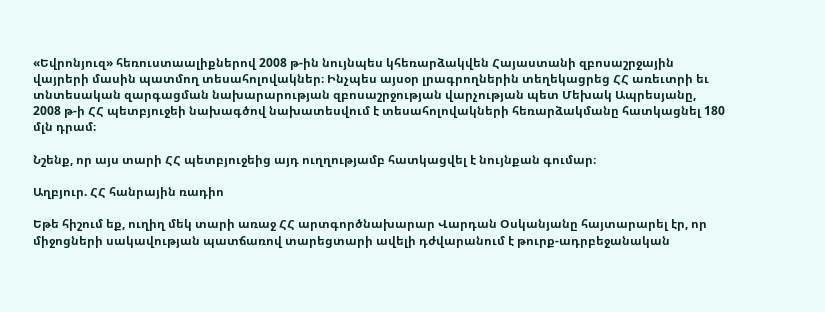«Եվրոնյուզ» հեռուստաալիքներով 2008 թ-ին նույնպես կհեռարձակվեն Հայաստանի զբոսաշրջային վայրերի մասին պատմող տեսահոլովակներ։ Ինչպես այսօր լրագրողներին տեղեկացրեց ՀՀ առեւտրի եւ տնտեսական զարգացման նախարարության զբոսաշրջության վարչության պետ Մեխակ Ապրեսյանը, 2008 թ-ի ՀՀ պետբյուջեի նախագծով նախատեսվում է տեսահոլովակների հեռարձակմանը հատկացնել 180 մլն դրամ։

Նշենք, որ այս տարի ՀՀ պետբյուջեից այդ ուղղությամբ հատկացվել է նույնքան գումար։

Աղբյուր. ՀՀ հանրային ռադիո

Եթե հիշում եք, ուղիղ մեկ տարի առաջ ՀՀ արտգործնախարար Վարդան Օսկանյանը հայտարարել էր, որ միջոցների սակավության պատճառով տարեցտարի ավելի դժվարանում է թուրք-ադրբեջանական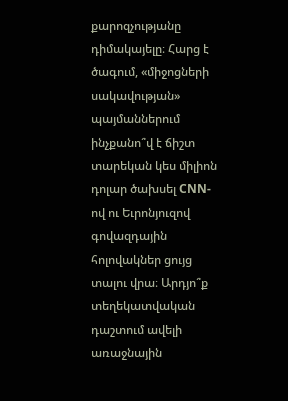քարոզչությանը դիմակայելը։ Հարց է ծագում, «միջոցների սակավության» պայմաններում ինչքանո՞վ է ճիշտ տարեկան կես միլիոն դոլար ծախսել CNN-ով ու Եւրոնյուզով գովազդային հոլովակներ ցույց տալու վրա։ Արդյո՞ք տեղեկատվական դաշտում ավելի առաջնային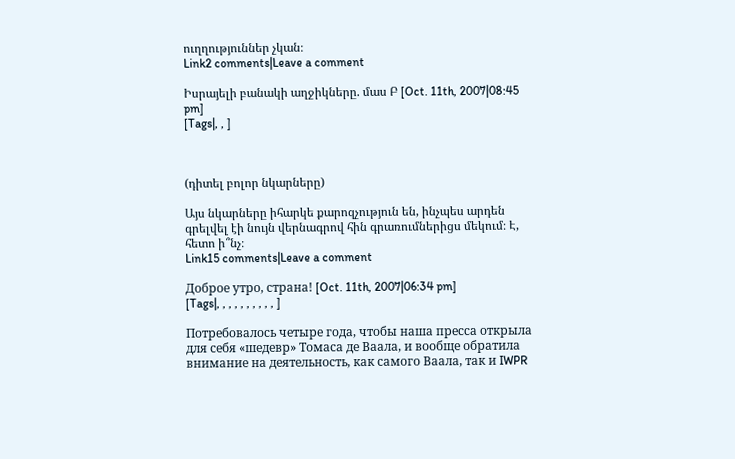ուղղություններ չկան։
Link2 comments|Leave a comment

Իսրայելի բանակի աղջիկները. մաս Բ [Oct. 11th, 2007|08:45 pm]
[Tags|, , ]



(դիտել բոլոր նկարները)

Այս նկարները իհարկե քարոզչություն են, ինչպես արդեն գրելվել էի նույն վերնագրով հին գրառումներիցս մեկում։ Է, հետո ի՞նչ։
Link15 comments|Leave a comment

Доброе утро, страна! [Oct. 11th, 2007|06:34 pm]
[Tags|, , , , , , , , , , ]

Потребовалось четыре года, чтобы наша пресса открыла для себя «шедевр» Томаса де Ваала, и вообще обратила внимание на деятельность, как самого Ваала, так и IWPR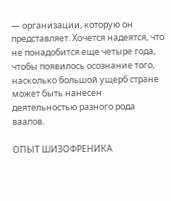— организации, которую он представляет. Хочется надеятся, что не понадобится еще четыре года, чтобы появилось осознание того, насколько большой ущерб стране может быть нанесен деятельностью разного рода ваалов.

ОПЫТ ШИЗОФРЕНИКА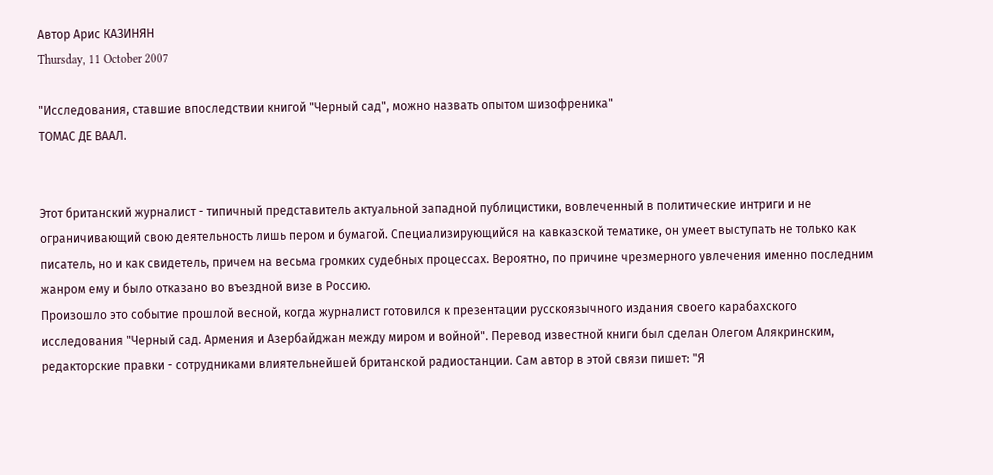Автор Арис КАЗИНЯН
Thursday, 11 October 2007

"Исследования, ставшие впоследствии книгой "Черный сад", можно назвать опытом шизофреника"
ТОМАС ДЕ ВААЛ.


Этот британский журналист - типичный представитель актуальной западной публицистики, вовлеченный в политические интриги и не ограничивающий свою деятельность лишь пером и бумагой. Специализирующийся на кавказской тематике, он умеет выступать не только как писатель, но и как свидетель, причем на весьма громких судебных процессах. Вероятно, по причине чрезмерного увлечения именно последним жанром ему и было отказано во въездной визе в Россию.
Произошло это событие прошлой весной, когда журналист готовился к презентации русскоязычного издания своего карабахского исследования "Черный сад. Армения и Азербайджан между миром и войной". Перевод известной книги был сделан Олегом Алякринским, редакторские правки - сотрудниками влиятельнейшей британской радиостанции. Сам автор в этой связи пишет: "Я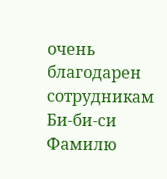очень благодарен сотрудникам Би-би-си Фамилю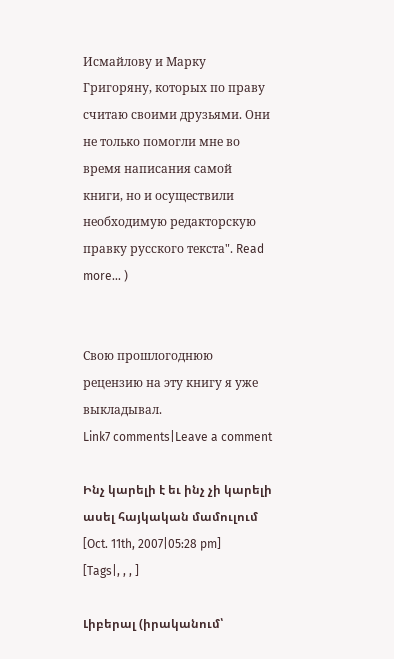Исмайлову и Марку Григоряну, которых по праву считаю своими друзьями. Они не только помогли мне во время написания самой книги, но и осуществили необходимую редакторскую правку русского текста". Read more... )


Свою прошлогоднюю рецензию на эту книгу я уже выкладывал.
Link7 comments|Leave a comment

Ինչ կարելի է եւ ինչ չի կարելի ասել հայկական մամուլում [Oct. 11th, 2007|05:28 pm]
[Tags|, , , ]

Լիբերալ (իրականում՝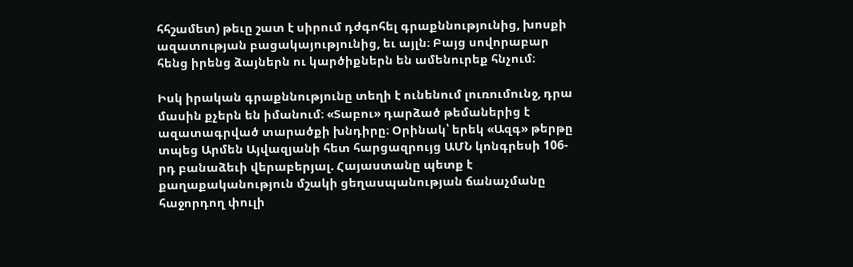հհշամետ) թեւը շատ է սիրում դժգոհել գրաքննությունից, խոսքի ազատության բացակայությունից, եւ այլն։ Բայց սովորաբար հենց իրենց ձայներն ու կարծիքներն են ամենուրեք հնչում։

Իսկ իրական գրաքննությունը տեղի է ունենում լուռումունջ, դրա մասին քչերն են իմանում։ «Տաբու» դարձած թեմաներից է ազատագրված տարածքի խնդիրը։ Օրինակ՝ երեկ «Ազգ» թերթը տպեց Արմեն Այվազյանի հետ հարցազրույց ԱՄՆ կոնգրեսի 106-րդ բանաձեւի վերաբերյալ. Հայաստանը պետք է քաղաքականություն մշակի ցեղասպանության ճանաչմանը հաջորդող փուլի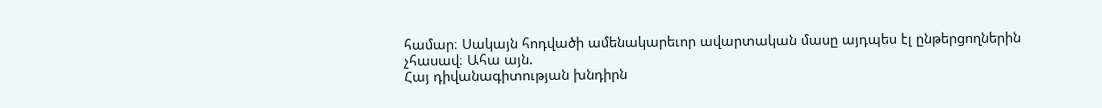համար։ Սակայն հոդվածի ամենակարեւոր ավարտական մասը այդպես էլ ընթերցողներին չհասավ։ Ահա այն.
Հայ դիվանագիտության խնդիրն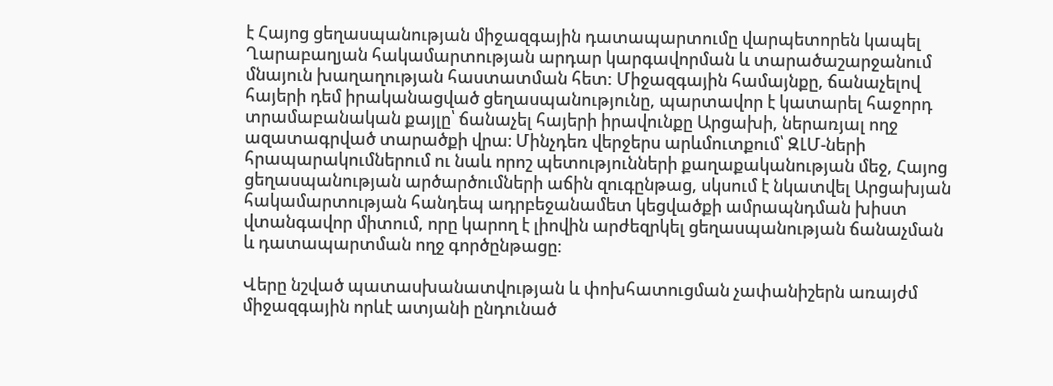է Հայոց ցեղասպանության միջազգային դատապարտումը վարպետորեն կապել Ղարաբաղյան հակամարտության արդար կարգավորման և տարածաշարջանում մնայուն խաղաղության հաստատման հետ: Միջազգային համայնքը, ճանաչելով հայերի դեմ իրականացված ցեղասպանությունը, պարտավոր է կատարել հաջորդ տրամաբանական քայլը՝ ճանաչել հայերի իրավունքը Արցախի, ներառյալ ողջ ազատագրված տարածքի վրա։ Մինչդեռ վերջերս արևմուտքում՝ ԶԼՄ-ների հրապարակումներում ու նաև որոշ պետությունների քաղաքականության մեջ, Հայոց ցեղասպանության արծարծումների աճին զուգընթաց, սկսում է նկատվել Արցախյան հակամարտության հանդեպ ադրբեջանամետ կեցվածքի ամրապնդման խիստ վտանգավոր միտում, որը կարող է լիովին արժեզրկել ցեղասպանության ճանաչման և դատապարտման ողջ գործընթացը։

Վերը նշված պատասխանատվության և փոխհատուցման չափանիշերն առայժմ միջազգային որևէ ատյանի ընդունած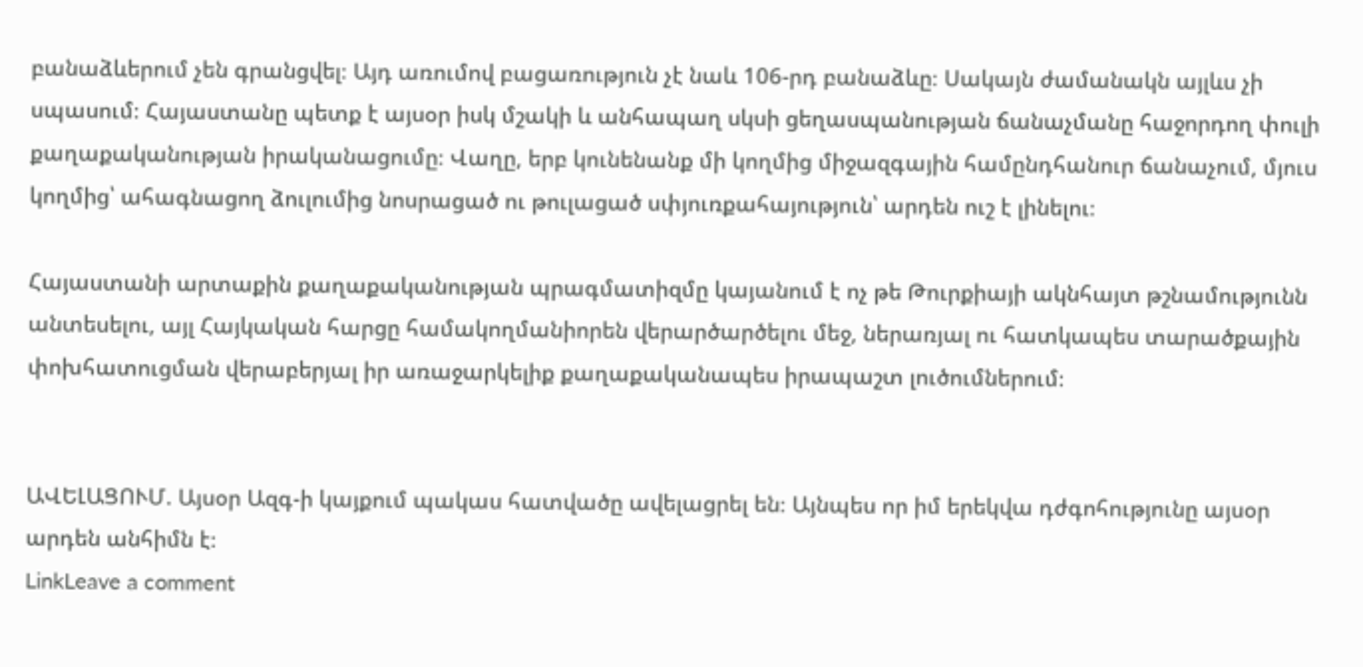բանաձևերում չեն գրանցվել։ Այդ առումով բացառություն չէ նաև 106-րդ բանաձևը։ Սակայն ժամանակն այլևս չի սպասում։ Հայաստանը պետք է այսօր իսկ մշակի և անհապաղ սկսի ցեղասպանության ճանաչմանը հաջորդող փուլի քաղաքականության իրականացումը։ Վաղը, երբ կունենանք մի կողմից միջազգային համընդհանուր ճանաչում, մյուս կողմից՝ ահագնացող ձուլումից նոսրացած ու թուլացած սփյուռքահայություն՝ արդեն ուշ է լինելու։

Հայաստանի արտաքին քաղաքականության պրագմատիզմը կայանում է ոչ թե Թուրքիայի ակնհայտ թշնամությունն անտեսելու, այլ Հայկական հարցը համակողմանիորեն վերարծարծելու մեջ, ներառյալ ու հատկապես տարածքային փոխհատուցման վերաբերյալ իր առաջարկելիք քաղաքականապես իրապաշտ լուծումներում։


ԱՎԵԼԱՑՈՒՄ. Այսօր Ազգ-ի կայքում պակաս հատվածը ավելացրել են։ Այնպես որ իմ երեկվա դժգոհությունը այսօր արդեն անհիմն է։
LinkLeave a comment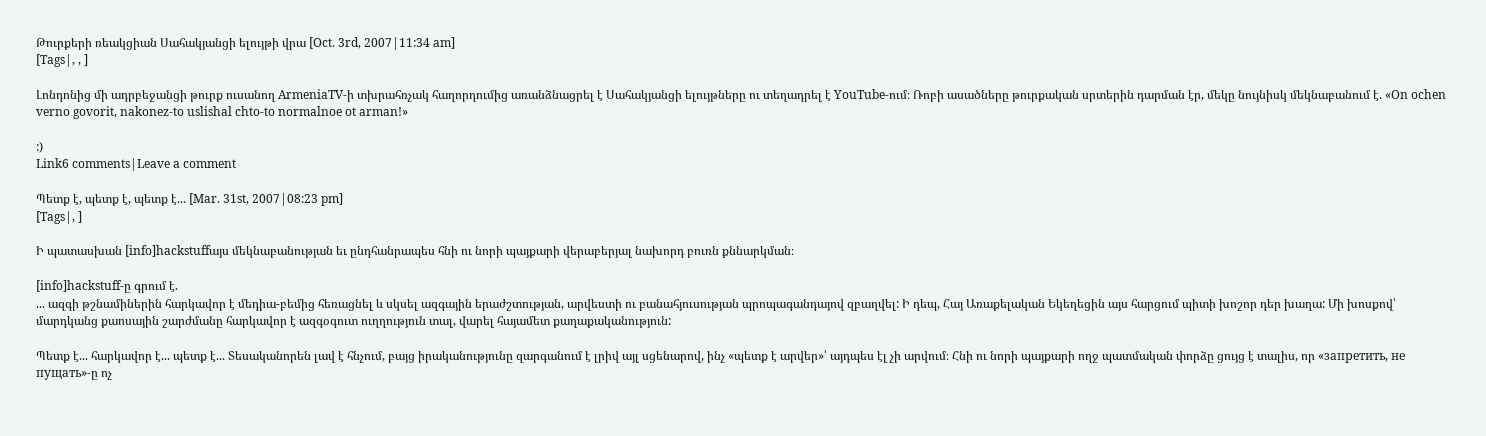Թուրքերի ռեակցիան Սահակյանցի ելույթի վրա [Oct. 3rd, 2007|11:34 am]
[Tags|, , ]

Լոնդոնից մի ադրբեջանցի թուրք ուսանող ArmeniaTV-ի տխրահռչակ հաղորդումից առանձնացրել է Սահակյանցի ելույթները ու տեղադրել է YouTube-ում։ Ռոբի ասածները թուրքական սրտերին դարման էր, մեկը նույնիսկ մեկնաբանում է. «On ochen verno govorit, nakonez-to uslishal chto-to normalnoe ot arman!»

:)
Link6 comments|Leave a comment

Պետք է, պետք է, պետք է... [Mar. 31st, 2007|08:23 pm]
[Tags|, ]

Ի պատասխան [info]hackstuffայս մեկնաբանության եւ ընդհանրապես հնի ու նորի պայքարի վերաբերյալ նախորդ բուռն քննարկման։

[info]hackstuff-ը գրում է.
... ազգի թշնամիներին հարկավոր է մեդիա-բեմից հեռացնել և սկսել ազգային երաժշտության, արվեստի ու բանահյուսության պրոպագանդայով զբաղվել: Ի դեպ, Հայ Առաքելական Եկեղեցին այս հարցում պիտի խոշոր դեր խաղա: Մի խոսքով՝ մարդկանց քաոսային շարժմանը հարկավոր է ազգօգուտ ուղղություն տալ, վարել հայամետ քաղաքականություն:

Պետք է... հարկավոր է... պետք է... Տեսականորեն լավ է հնչում, բայց իրականությունը զարգանում է լրիվ այլ սցենարով, ինչ «պետք է արվեր»՝ այդպես էլ չի արվում։ Հնի ու նորի պայքարի ողջ պատմական փորձը ցույց է տալիս, որ «запретить, не пущать»-ը ոչ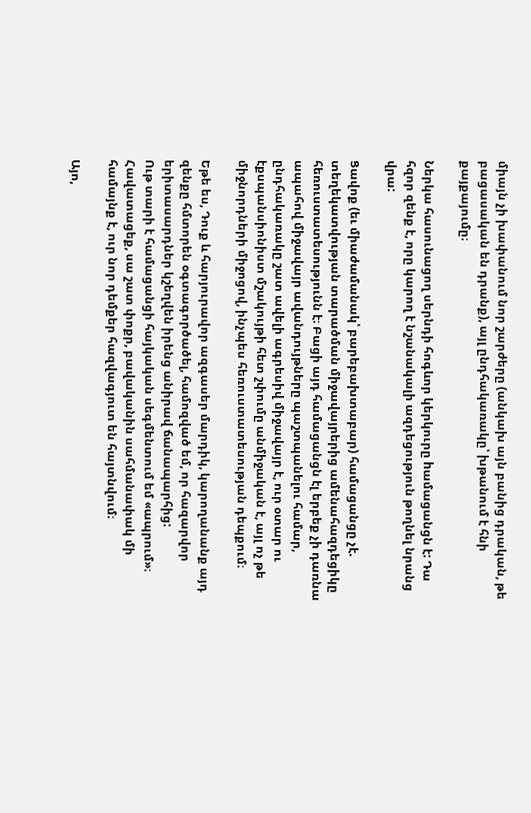միայն չի խափանում նոր շարժերը (անկախ այն բանից դրական, թե բացասական են դրանք), այլ ընդհակառակը՝ խթանում է հնի քայքայումը։

Ներկա հասունացող սերնդի հոգևոր կերկուրը hամացանցն է: Դա հզոր զենք է, որը կարող է նշանակալի ազդեցություն թողնել նրանց վրա:

Ցավոք (եւ միաժամանակ՝ բարեբախտաբար) համացանցը չէ. տեղեկատվության տարածման միջավայրերից ամենահազդեցիկը հեռուստատեսությունն է։ Բացի այդ համացանցն էլ երբեք չի դառնա ապահով միջավայր ավանդույթները պաշտպանելու համար, ընդհակառակը շատ ավելի ագրեսիվ միջավայր է, ուր օտար ու էքսպանսիոնիստ մշակույթի հետ շփումը անմիջական է, այլ ոչ թե միջնորդների միջոցով, ինչպես հեռուստատեսության դեպքում։

Եթե ես, Դուք և հարյուրավոր ազգասեր մարդիկ, կարողանանք այդ զենքը հմտորեն օգտագործածել, համոզված եմ, որ հազարվոր երիտասարդներ կշեղվեն իրենց անիրավ ճանապարհից:
Ութ տարի է համացանցի հայկական սեգմենտում եմ «ապրում»։ Հավատացեք, սա շատ փոքր, բավականին սահմանափակ մի համայնք է, ուր նոր դեմքեր հազվագյուտ են հայտնվում։

Այո,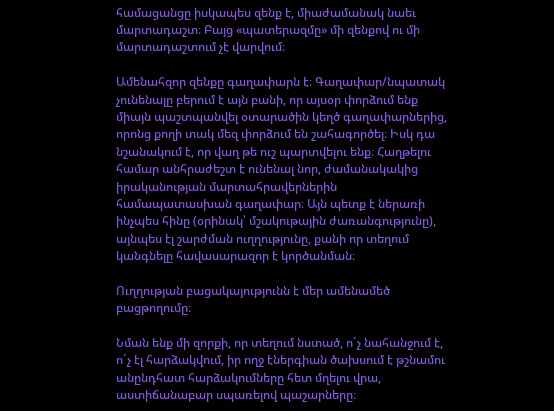համացանցը իսկապես զենք է, միաժամանակ նաեւ մարտադաշտ։ Բայց «պատերազմը» մի զենքով ու մի մարտադաշտում չէ վարվում։

Ամենահզոր զենքը գաղափարն է։ Գաղափար/նպատակ չունենալը բերում է այն բանի, որ այսօր փորձում ենք միայն պաշտպանվել օտարածին կեղծ գաղափարներից, որոնց քողի տակ մեզ փորձում են շահագործել։ Իսկ դա նշանակում է, որ վաղ թե ուշ պարտվելու ենք։ Հաղթելու համար անհրաժեշտ է ունենալ նոր, ժամանակակից իրականության մարտահրավերներին համապատասխան գաղափար։ Այն պետք է ներառի ինչպես հինը (օրինակ՝ մշակութային ժառանգությունը), այնպես էլ շարժման ուղղությունը, քանի որ տեղում կանգնելը հավասարազոր է կործանման։

Ուղղության բացակայությունն է մեր ամենամեծ բացթողումը։

Նման ենք մի զորքի, որ տեղում նստած, ո´չ նահանջում է, ո´չ էլ հարձակվում, իր ողջ էներգիան ծախսում է թշնամու անընդհատ հարձակումները հետ մղելու վրա, աստիճանաբար սպառելով պաշարները։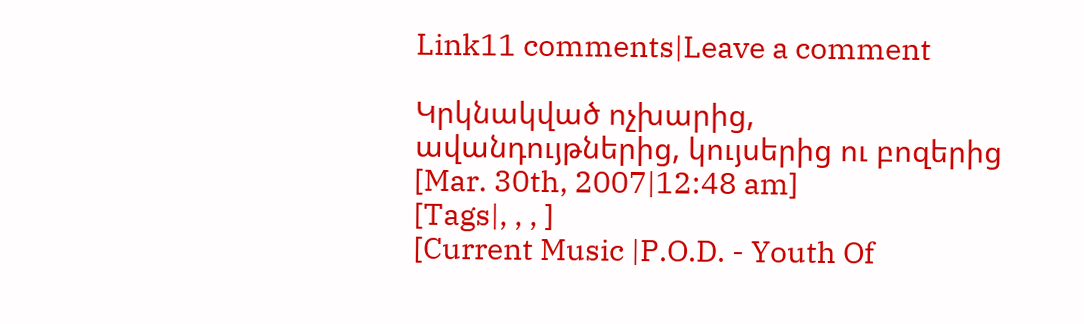Link11 comments|Leave a comment

Կրկնակված ոչխարից, ավանդույթներից, կույսերից ու բոզերից [Mar. 30th, 2007|12:48 am]
[Tags|, , , ]
[Current Music |P.O.D. - Youth Of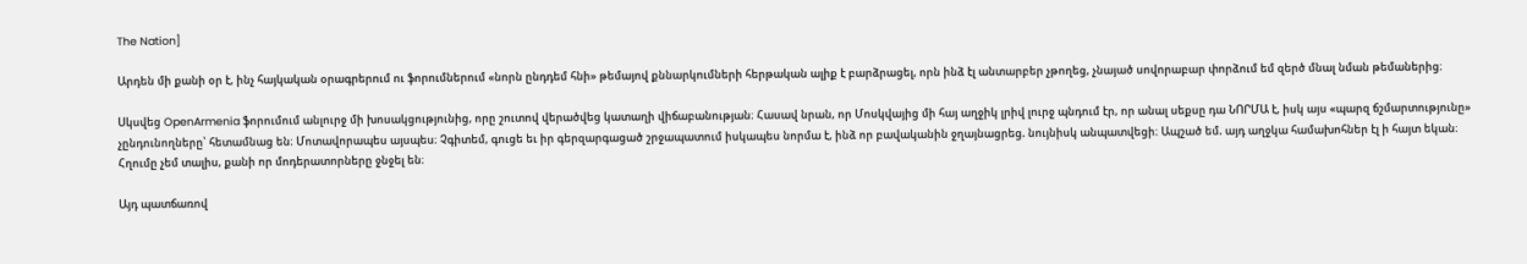The Nation]

Արդեն մի քանի օր է, ինչ հայկական օրագրերում ու ֆորումներում «նորն ընդդեմ հնի» թեմայով քննարկումների հերթական ալիք է բարձրացել, որն ինձ էլ անտարբեր չթողեց, չնայած սովորաբար փորձում եմ զերծ մնալ նման թեմաներից։

Սկսվեց OpenArmenia ֆորումում անլուրջ մի խոսակցությունից, որը շուտով վերածվեց կատաղի վիճաբանության։ Հասավ նրան, որ Մոսկվայից մի հայ աղջիկ լրիվ լուրջ պնդում էր, որ անալ սեքսը դա ՆՈՐՄԱ է, իսկ այս «պարզ ճշմարտությունը» չընդունողները՝ հետամնաց են։ Մոտավորապես այսպես։ Չգիտեմ, գուցե եւ իր գերզարգացած շրջապատում իսկապես նորմա է, ինձ որ բավականին ջղայնացրեց. նույնիսկ անպատվեցի։ Ապշած եմ. այդ աղջկա համախոհներ էլ ի հայտ եկան։ Հղումը չեմ տալիս, քանի որ մոդերատորները ջնջել են։

Այդ պատճառով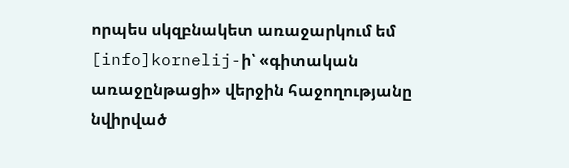որպես սկզբնակետ առաջարկում եմ [info]kornelij-ի՝ «գիտական առաջընթացի» վերջին հաջողությանը նվիրված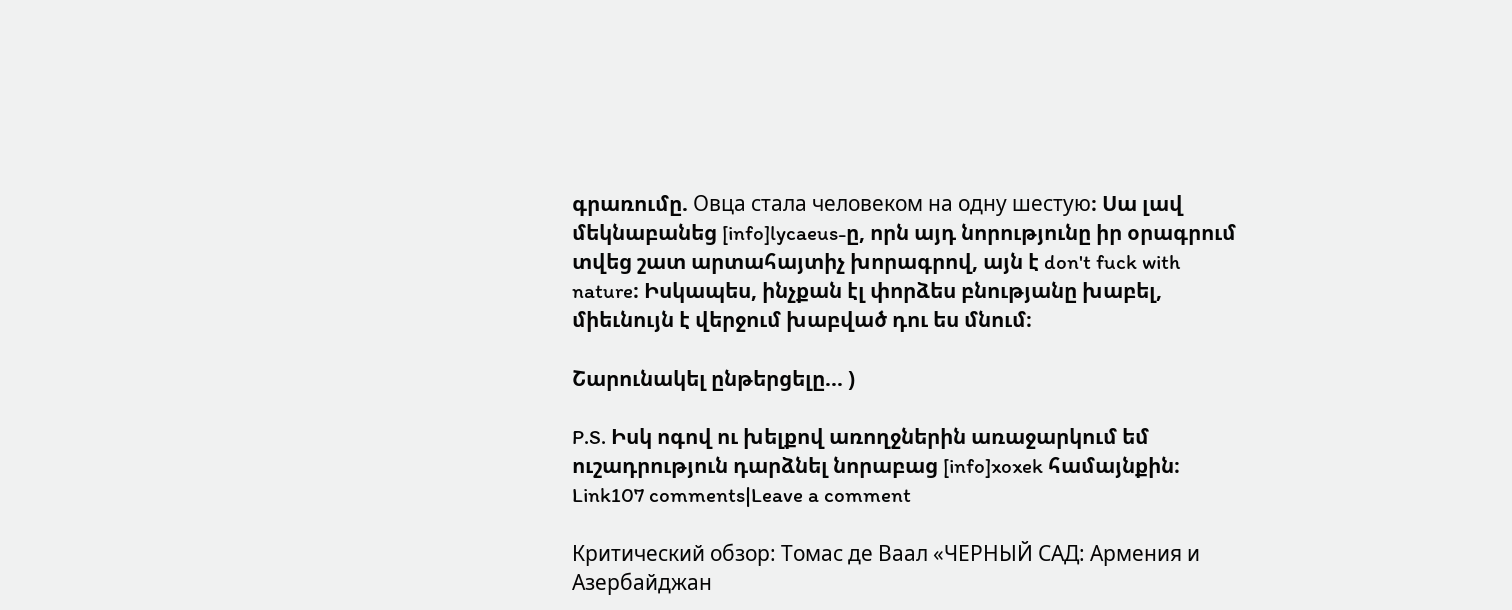գրառումը. Овца стала человеком на одну шестую։ Սա լավ մեկնաբանեց [info]lycaeus-ը, որն այդ նորությունը իր օրագրում տվեց շատ արտահայտիչ խորագրով, այն է don't fuck with nature։ Իսկապես, ինչքան էլ փորձես բնությանը խաբել, միեւնույն է վերջում խաբված դու ես մնում։

Շարունակել ընթերցելը... )

P.S. Իսկ ոգով ու խելքով առողջներին առաջարկում եմ ուշադրություն դարձնել նորաբաց [info]xoxek համայնքին։
Link107 comments|Leave a comment

Критический обзор: Томас де Ваал «ЧЕРНЫЙ САД: Армения и Азербайджан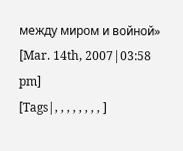между миром и войной» [Mar. 14th, 2007|03:58 pm]
[Tags|, , , , , , , , ]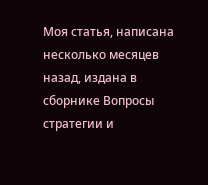Моя статья, написана несколько месяцев назад, издана в сборнике Вопросы стратегии и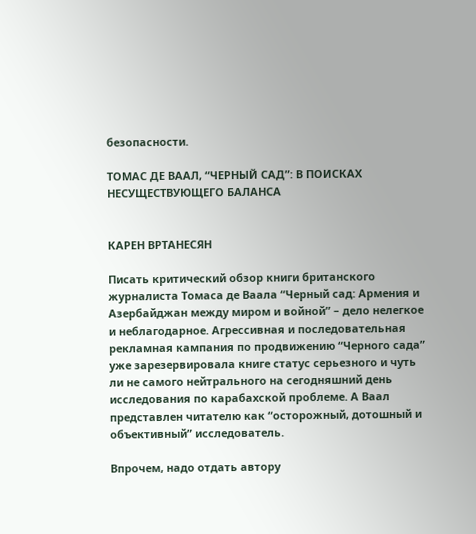безопасности.

ТОМАС ДЕ ВААЛ, “ЧЕРНЫЙ САД”: В ПОИСКАХ НЕСУЩЕСТВУЮЩЕГО БАЛАНСА


КАРЕН ВРТАНЕСЯН

Писать критический обзор книги британского журналиста Томаса де Ваала “Черный сад: Армения и Азербайджан между миром и войной” – дело нелегкое и неблагодарное. Агрессивная и последовательная рекламная кампания по продвижению “Черного сада” уже зарезервировала книге статус серьезного и чуть ли не самого нейтрального на сегодняшний день исследования по карабахской проблеме. А Ваал представлен читателю как “осторожный, дотошный и объективный” исследователь.

Впрочем, надо отдать автору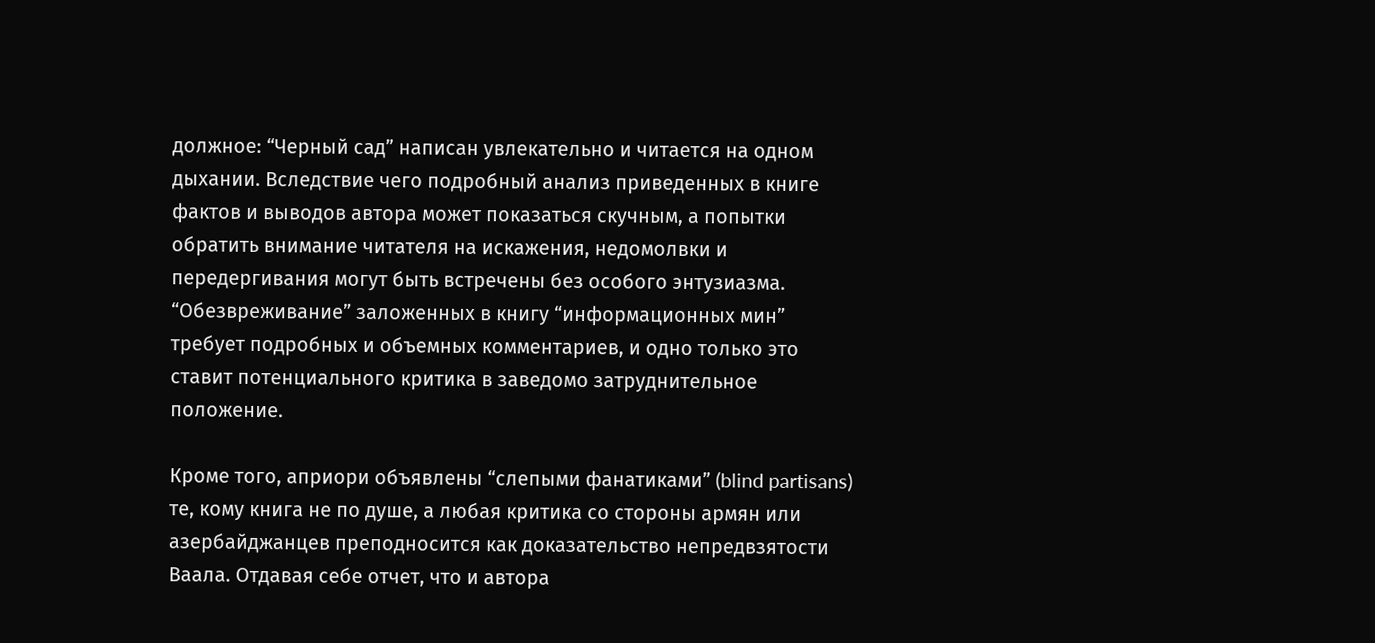должное: “Черный сад” написан увлекательно и читается на одном дыхании. Вследствие чего подробный анализ приведенных в книге фактов и выводов автора может показаться скучным, а попытки обратить внимание читателя на искажения, недомолвки и передергивания могут быть встречены без особого энтузиазма. “Обезвреживание” заложенных в книгу “информационных мин” требует подробных и объемных комментариев, и одно только это ставит потенциального критика в заведомо затруднительное положение.

Кроме того, априори объявлены “слепыми фанатиками” (blind partisans) те, кому книга не по душе, а любая критика со стороны армян или азербайджанцев преподносится как доказательство непредвзятости Ваала. Отдавая себе отчет, что и автора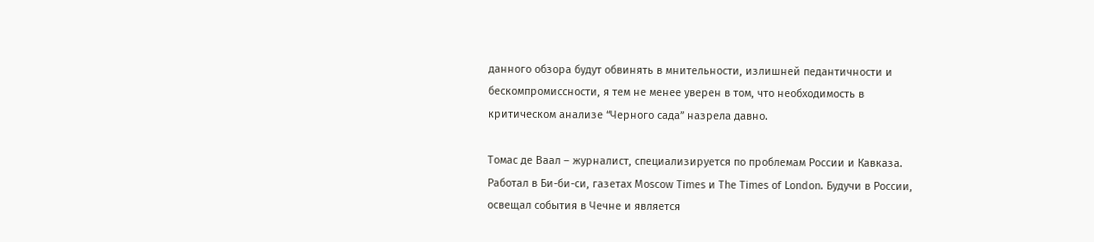данного обзора будут обвинять в мнительности, излишней педантичности и бескомпромиссности, я тем не менее уверен в том, что необходимость в критическом анализе “Черного сада” назрела давно.

Томас де Ваал – журналист, специализируется по проблемам России и Кавказа. Работал в Би-би-си, газетах Moscow Times и The Times of London. Будучи в России, освещал события в Чечне и является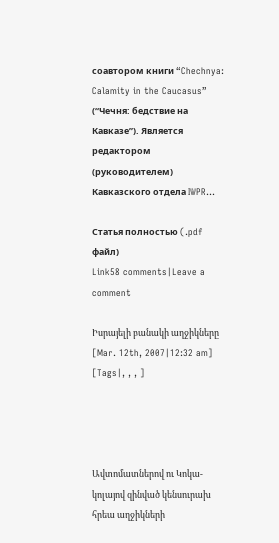соавтором книги “Chechnya: Calamity in the Caucasus” (“Чечня: бедствие на Кавказе”). Является редактором (руководителем) Кавказского отдела IWPR...

Статья полностью (.pdf файл)
Link58 comments|Leave a comment

Իսրայելի բանակի աղջիկները [Mar. 12th, 2007|12:32 am]
[Tags|, , , ]




Ավտոմատներով ու Կոկա-կոլայով զինված կենսուրախ հրեա աղջիկների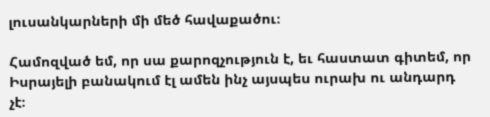լուսանկարների մի մեծ հավաքածու։

Համոզված եմ, որ սա քարոզչություն է, եւ հաստատ գիտեմ, որ Իսրայելի բանակում էլ ամեն ինչ այսպես ուրախ ու անդարդ չէ։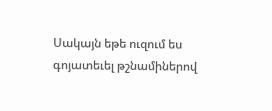Սակայն եթե ուզում ես գոյատեւել թշնամիներով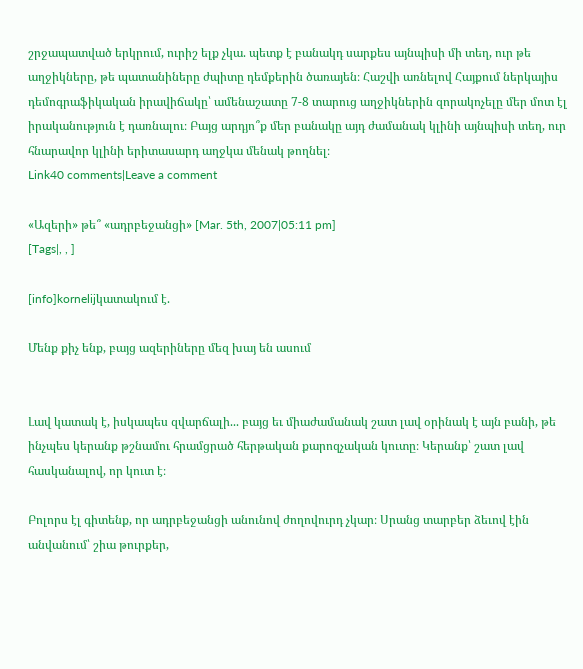շրջապատված երկրում, ուրիշ ելք չկա. պետք է բանակդ սարքես այնպիսի մի տեղ, ուր թե աղջիկները, թե պատանիները ժպիտը դեմքերին ծառայեն։ Հաշվի առնելով Հայքում ներկայիս դեմոգրաֆիկական իրավիճակը՝ ամենաշատը 7-8 տարուց աղջիկներին զորակոչելը մեր մոտ էլ իրականություն է դառնալու։ Բայց արդյո՞ք մեր բանակը այդ ժամանակ կլինի այնպիսի տեղ, ուր հնարավոր կլինի երիտասարդ աղջկա մենակ թողնել։
Link40 comments|Leave a comment

«Ազերի» թե՞ «ադրբեջանցի» [Mar. 5th, 2007|05:11 pm]
[Tags|, , ]

[info]kornelijկատակում է.

Մենք քիչ ենք, բայց ազերիները մեզ խայ են ասում


Լավ կատակ է, իսկապես զվարճալի... բայց եւ միաժամանակ շատ լավ օրինակ է այն բանի, թե ինչպես կերանք թշնամու հրամցրած հերթական քարոզչական կուտը։ Կերանք՝ շատ լավ հասկանալով, որ կուտ է։

Բոլորս էլ գիտենք, որ ադրբեջանցի անունով ժողովուրդ չկար։ Սրանց տարբեր ձեւով էին անվանում՝ շիա թուրքեր,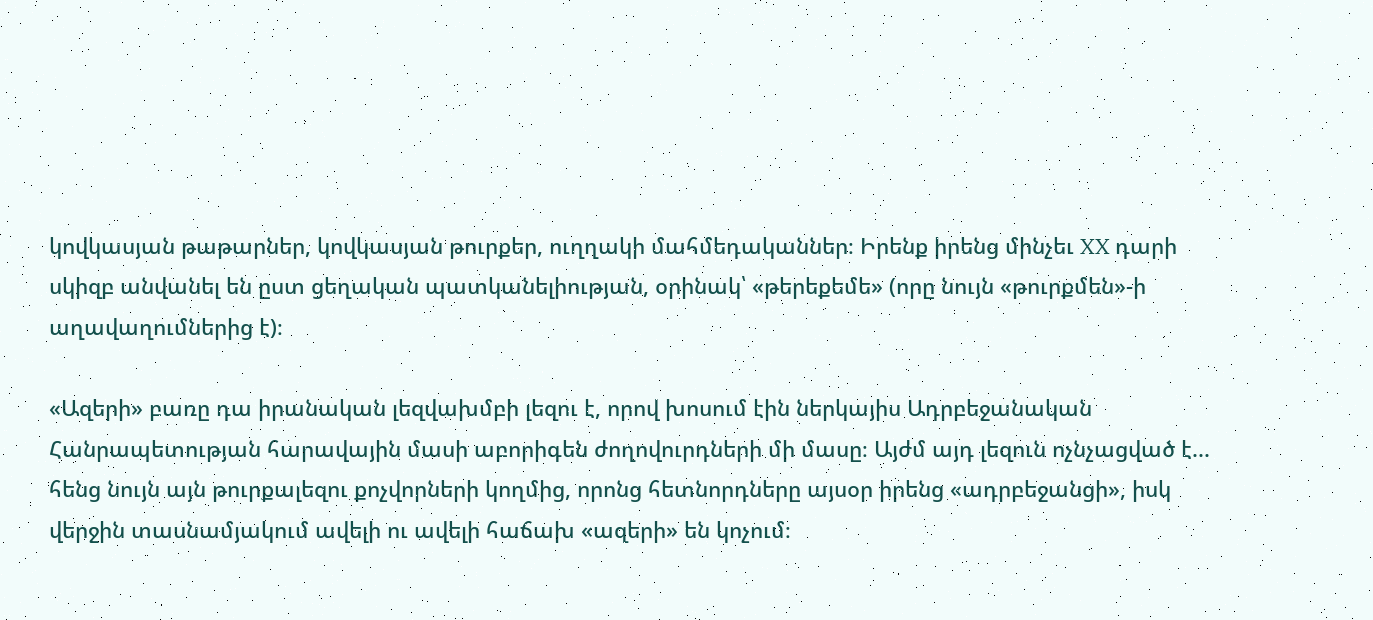կովկասյան թաթարներ, կովկասյան թուրքեր, ուղղակի մահմեդականներ։ Իրենք իրենց մինչեւ XX դարի սկիզբ անվանել են ըստ ցեղական պատկանելիության, օրինակ՝ «թերեքեմե» (որը նույն «թուրքմեն»-ի աղավաղումներից է)։

«Ազերի» բառը դա իրանական լեզվախմբի լեզու է, որով խոսում էին ներկայիս Ադրբեջանական Հանրապետության հարավային մասի աբորիգեն ժողովուրդների մի մասը։ Այժմ այդ լեզուն ոչնչացված է... հենց նույն այն թուրքալեզու քոչվորների կողմից, որոնց հետնորդները այսօր իրենց «ադրբեջանցի», իսկ վերջին տասնամյակում ավելի ու ավելի հաճախ «ազերի» են կոչում։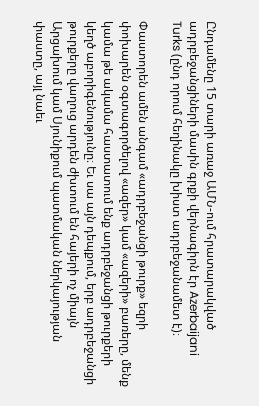Ընդամենը 15 տարի առաջ ԱՄՆ-ում հրատարակված ադրբեջանցիների մասին գրքի վերնագիրն էր Azerbaijani Turks (ընդ որում հեղինակը խիստ ադրբեջանամետ է)։

Փաստորեն ամեն անգամ «ադրբեջանցի թուրք» եզրի փոխարեն օգտագործելով «ազեր» կամ «ազերի» բառերը, մենք կամա թե ակամա հաստատում ենք ադրբեջանցի թուրքերի կեղծ աբորիգենությունը։ Եւ սա այն դեպքում, երբ ադրբեջանցի թուրքերը վաղուց արդեն ժխտում են հայերի ոչ միայն Արցախում կամ Սյունիքում պատմական ներկայության փաստը, այլ նաեւ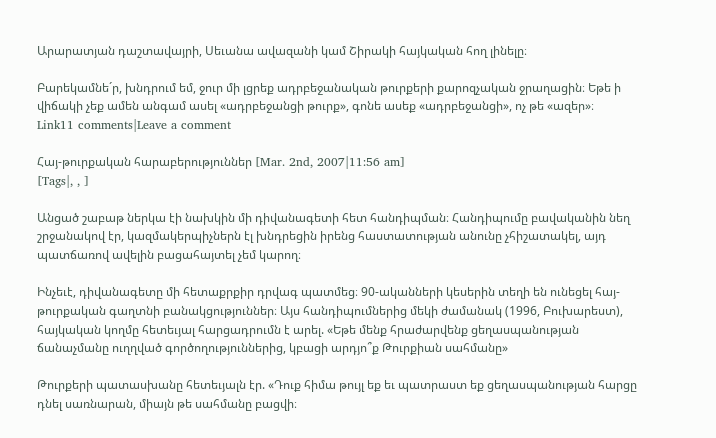Արարատյան դաշտավայրի, Սեւանա ավազանի կամ Շիրակի հայկական հող լինելը։

Բարեկամնե´ր, խնդրում եմ, ջուր մի լցրեք ադրբեջանական թուրքերի քարոզչական ջրաղացին։ Եթե ի վիճակի չեք ամեն անգամ ասել «ադրբեջանցի թուրք», գոնե ասեք «ադրբեջանցի», ոչ թե «ազեր»։
Link11 comments|Leave a comment

Հայ-թուրքական հարաբերություններ [Mar. 2nd, 2007|11:56 am]
[Tags|, , ]

Անցած շաբաթ ներկա էի նախկին մի դիվանագետի հետ հանդիպման։ Հանդիպումը բավականին նեղ շրջանակով էր, կազմակերպիչներն էլ խնդրեցին իրենց հաստատության անունը չհիշատակել, այդ պատճառով ավելին բացահայտել չեմ կարող։

Ինչեւէ, դիվանագետը մի հետաքրքիր դրվագ պատմեց։ 90-ականների կեսերին տեղի են ունեցել հայ-թուրքական գաղտնի բանակցություններ։ Այս հանդիպումներից մեկի ժամանակ (1996, Բուխարեստ), հայկական կողմը հետեւյալ հարցադրումն է արել. «Եթե մենք հրաժարվենք ցեղասպանության ճանաչմանը ուղղված գործողություններից, կբացի արդյո՞ք Թուրքիան սահմանը»

Թուրքերի պատասխանը հետեւյալն էր. «Դուք հիմա թույլ եք եւ պատրաստ եք ցեղասպանության հարցը դնել սառնարան, միայն թե սահմանը բացվի։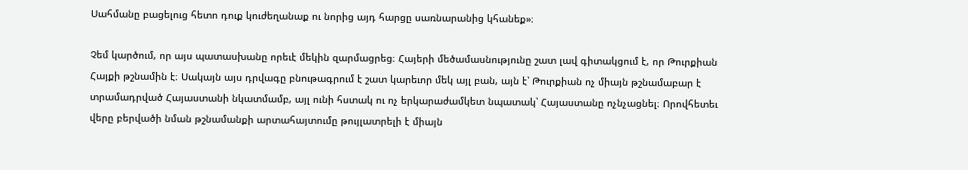Սահմանը բացելուց հետո դուք կուժեղանաք ու նորից այդ հարցը սառնարանից կհանեք»։

Չեմ կարծում, որ այս պատասխանը որեւէ մեկին զարմացրեց։ Հայերի մեծամասնությունը շատ լավ գիտակցում է, որ Թուրքիան Հայքի թշնամին է։ Սակայն այս դրվագը բնութագրում է շատ կարեւոր մեկ այլ բան, այն է՝ Թուրքիան ոչ միայն թշնամաբար է տրամադրված Հայաստանի նկատմամբ, այլ ունի հստակ ու ոչ երկարաժամկետ նպատակ՝ Հայաստանը ոչնչացնել։ Որովհետեւ վերը բերվածի նման թշնամանքի արտահայտումը թույլատրելի է միայն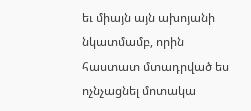եւ միայն այն ախոյանի նկատմամբ, որին հաստատ մտադրված ես ոչնչացնել մոտակա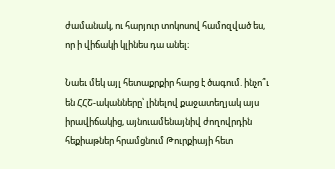ժամանակ, ու հարյուր տոկոսով համոզված ես, որ ի վիճակի կլինես դա անել։

Նաեւ մեկ այլ հետաքրքիր հարց է ծագում. ինչո՞ւ են ՀՀՇ-ականները՝ լինելով քաջատեղյակ այս իրավիճակից, այնուամենայնիվ ժողովրդին հեքիաթներ հրամցնում Թուրքիայի հետ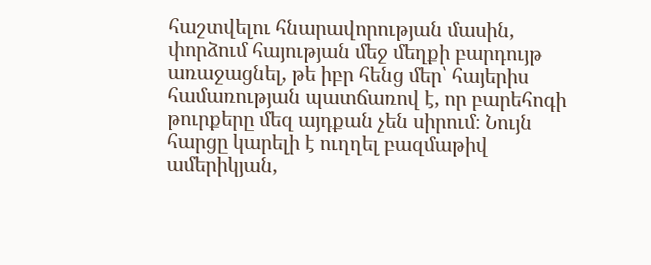հաշտվելու հնարավորության մասին, փորձում հայության մեջ մեղքի բարդույթ առաջացնել, թե իբր հենց մեր՝ հայերիս համառության պատճառով է, որ բարեհոգի թուրքերը մեզ այդքան չեն սիրում։ Նույն հարցը կարելի է ուղղել բազմաթիվ ամերիկյան,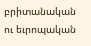բրիտանական ու եւրոպական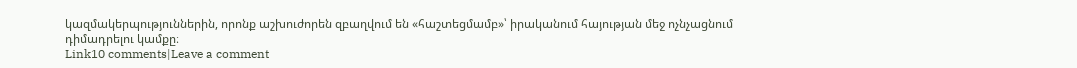կազմակերպություններին, որոնք աշխուժորեն զբաղվում են «հաշտեցմամբ»՝ իրականում հայության մեջ ոչնչացնում դիմադրելու կամքը։
Link10 comments|Leave a comment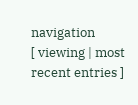navigation
[ viewing | most recent entries ]